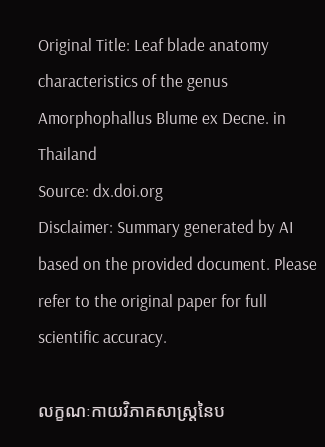Original Title: Leaf blade anatomy characteristics of the genus Amorphophallus Blume ex Decne. in Thailand
Source: dx.doi.org
Disclaimer: Summary generated by AI based on the provided document. Please refer to the original paper for full scientific accuracy.

លក្ខណៈកាយវិភាគសាស្ត្រនៃប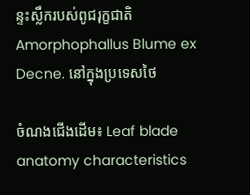ន្ទះស្លឹករបស់ពូជរុក្ខជាតិ Amorphophallus Blume ex Decne. នៅក្នុងប្រទេសថៃ

ចំណងជើងដើម៖ Leaf blade anatomy characteristics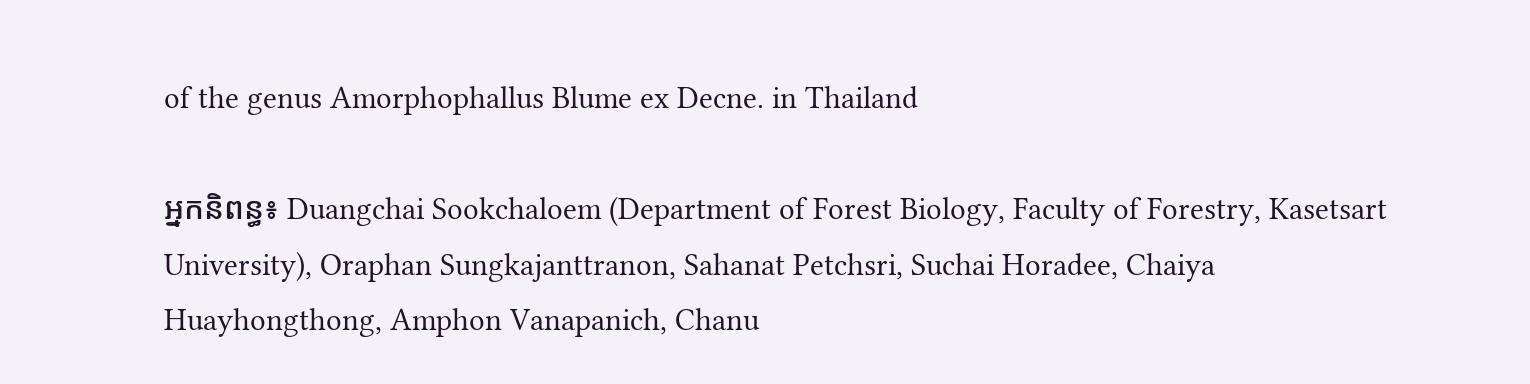of the genus Amorphophallus Blume ex Decne. in Thailand

អ្នកនិពន្ធ៖ Duangchai Sookchaloem (Department of Forest Biology, Faculty of Forestry, Kasetsart University), Oraphan Sungkajanttranon, Sahanat Petchsri, Suchai Horadee, Chaiya Huayhongthong, Amphon Vanapanich, Chanu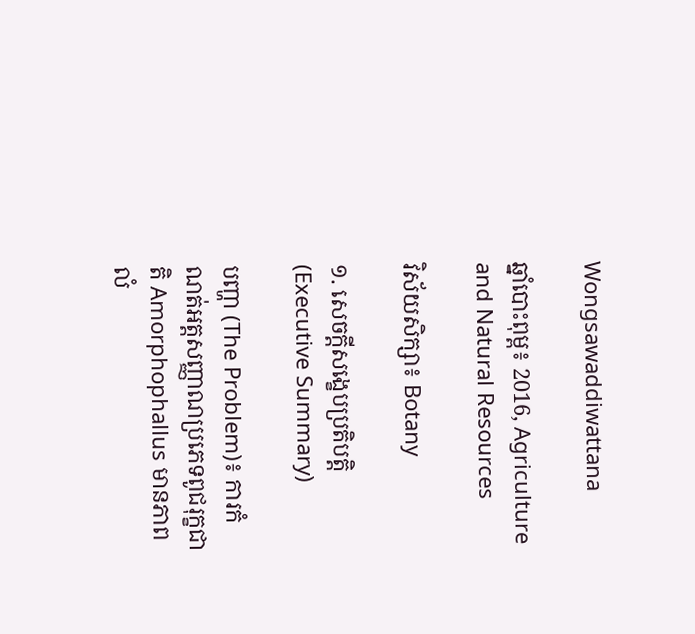Wongsawaddiwattana

ឆ្នាំបោះពុម្ព៖ 2016, Agriculture and Natural Resources

វិស័យសិក្សា៖ Botany

១. សេចក្តីសង្ខេបប្រតិបត្តិ (Executive Summary)

បញ្ហា (The Problem)៖ ការកំណត់អត្តសញ្ញាណប្រភេទពូជរុក្ខជាតិ Amorphophallus មានភាពលំ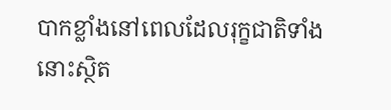បាកខ្លាំងនៅពេលដែលរុក្ខជាតិទាំងនោះស្ថិត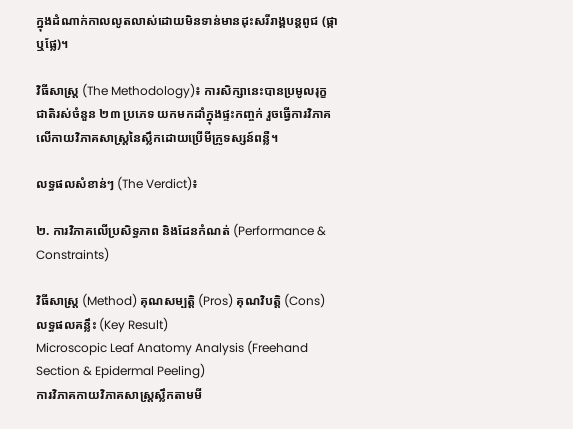ក្នុងដំណាក់កាលលូតលាស់ដោយមិនទាន់មានដុះសរីរាង្គបន្តពូជ (ផ្កា ឬផ្លែ)។

វិធីសាស្ត្រ (The Methodology)៖ ការសិក្សានេះបានប្រមូលរុក្ខជាតិរស់ចំនួន ២៣ ប្រភេទ យកមកដាំក្នុងផ្ទះកញ្ចក់ រួចធ្វើការវិភាគលើកាយវិភាគសាស្ត្រនៃស្លឹកដោយប្រើមីក្រូទស្សន៍ពន្លឺ។

លទ្ធផលសំខាន់ៗ (The Verdict)៖

២. ការវិភាគលើប្រសិទ្ធភាព និងដែនកំណត់ (Performance & Constraints)

វិធីសាស្ត្រ (Method) គុណសម្បត្តិ (Pros) គុណវិបត្តិ (Cons) លទ្ធផលគន្លឹះ (Key Result)
Microscopic Leaf Anatomy Analysis (Freehand Section & Epidermal Peeling)
ការវិភាគកាយវិភាគសាស្ត្រស្លឹកតាមមី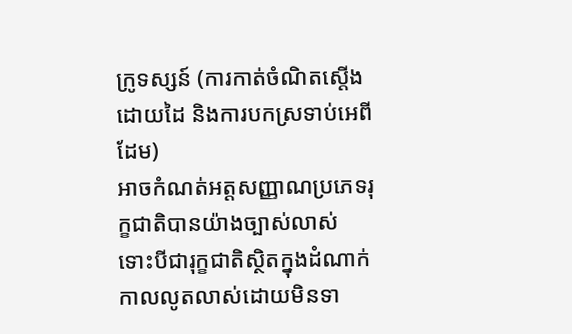ក្រូទស្សន៍ (ការកាត់ចំណិតស្តើងដោយដៃ និងការបកស្រទាប់អេពីដែម)
អាចកំណត់អត្តសញ្ញាណប្រភេទរុក្ខជាតិបានយ៉ាងច្បាស់លាស់ ទោះបីជារុក្ខជាតិស្ថិតក្នុងដំណាក់កាលលូតលាស់ដោយមិនទា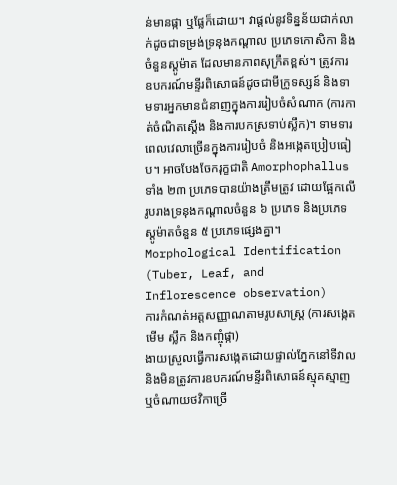ន់មានផ្កា ឬផ្លែក៏ដោយ។ វាផ្តល់នូវទិន្នន័យជាក់លាក់ដូចជាទម្រង់ទ្រនុងកណ្តាល ប្រភេទកោសិកា និងចំនួនស្តូម៉ាត ដែលមានភាពសុក្រឹតខ្ពស់។ ត្រូវការឧបករណ៍មន្ទីរពិសោធន៍ដូចជាមីក្រូទស្សន៍ និងទាមទារអ្នកមានជំនាញក្នុងការរៀបចំសំណាក (ការកាត់ចំណិតស្តើង និងការបកស្រទាប់ស្លឹក)។ ទាមទារពេលវេលាច្រើនក្នុងការរៀបចំ និងអង្កេតប្រៀបធៀប។ អាចបែងចែករុក្ខជាតិ Amorphophallus ទាំង ២៣ ប្រភេទបានយ៉ាងត្រឹមត្រូវ ដោយផ្អែកលើរូបរាងទ្រនុងកណ្តាលចំនួន ៦ ប្រភេទ និងប្រភេទស្តូម៉ាតចំនួន ៥ ប្រភេទផ្សេងគ្នា។
Morphological Identification (Tuber, Leaf, and Inflorescence observation)
ការកំណត់អត្តសញ្ញាណតាមរូបសាស្ត្រ (ការសង្កេតមើម ស្លឹក និងកញ្ចុំផ្កា)
ងាយស្រួលធ្វើការសង្កេតដោយផ្ទាល់ភ្នែកនៅទីវាល និងមិនត្រូវការឧបករណ៍មន្ទីរពិសោធន៍ស្មុគស្មាញ ឬចំណាយថវិកាច្រើ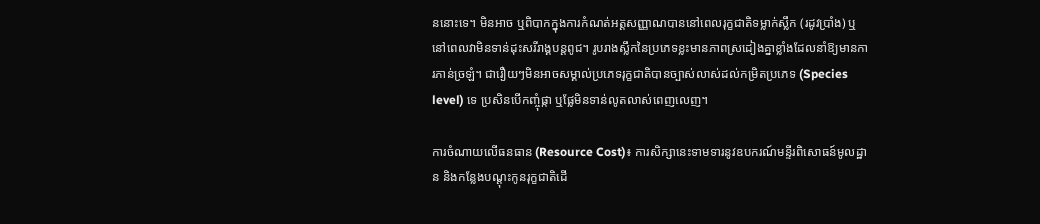ននោះទេ។ មិនអាច ឬពិបាកក្នុងការកំណត់អត្តសញ្ញាណបាននៅពេលរុក្ខជាតិទម្លាក់ស្លឹក (រដូវប្រាំង) ឬនៅពេលវាមិនទាន់ដុះសរីរាង្គបន្តពូជ។ រូបរាងស្លឹកនៃប្រភេទខ្លះមានភាពស្រដៀងគ្នាខ្លាំងដែលនាំឱ្យមានការភាន់ច្រឡំ។ ជារឿយៗមិនអាចសម្គាល់ប្រភេទរុក្ខជាតិបានច្បាស់លាស់ដល់កម្រិតប្រភេទ (Species level) ទេ ប្រសិនបើកញ្ចុំផ្កា ឬផ្លែមិនទាន់លូតលាស់ពេញលេញ។

ការចំណាយលើធនធាន (Resource Cost)៖ ការសិក្សានេះទាមទារនូវឧបករណ៍មន្ទីរពិសោធន៍មូលដ្ឋាន និងកន្លែងបណ្តុះកូនរុក្ខជាតិដើ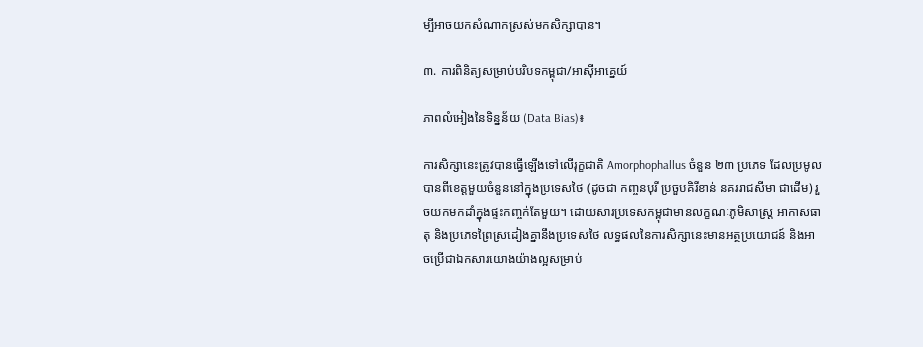ម្បីអាចយកសំណាកស្រស់មកសិក្សាបាន។

៣. ការពិនិត្យសម្រាប់បរិបទកម្ពុជា/អាស៊ីអាគ្នេយ៍

ភាពលំអៀងនៃទិន្នន័យ (Data Bias)៖

ការសិក្សានេះត្រូវបានធ្វើឡើងទៅលើរុក្ខជាតិ Amorphophallus ចំនួន ២៣ ប្រភេទ ដែលប្រមូលបានពីខេត្តមួយចំនួននៅក្នុងប្រទេសថៃ (ដូចជា កញ្ចនបុរី ប្រចួបគិរីខាន់ នគររាជសីមា ជាដើម) រួចយកមកដាំក្នុងផ្ទះកញ្ចក់តែមួយ។ ដោយសារប្រទេសកម្ពុជាមានលក្ខណៈភូមិសាស្ត្រ អាកាសធាតុ និងប្រភេទព្រៃស្រដៀងគ្នានឹងប្រទេសថៃ លទ្ធផលនៃការសិក្សានេះមានអត្ថប្រយោជន៍ និងអាចប្រើជាឯកសារយោងយ៉ាងល្អសម្រាប់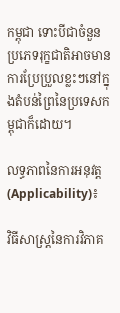កម្ពុជា ទោះបីជាចំនួនប្រភេទរុក្ខជាតិអាចមានការប្រែប្រួលខ្លះៗនៅក្នុងតំបន់ព្រៃនៃប្រទេសកម្ពុជាក៏ដោយ។

លទ្ធភាពនៃការអនុវត្ត (Applicability)៖

វិធីសាស្ត្រនៃការវិភាគ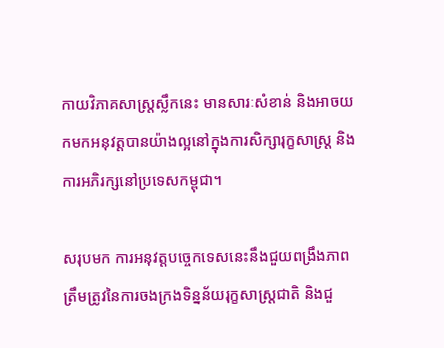កាយវិភាគសាស្ត្រស្លឹកនេះ មានសារៈសំខាន់ និងអាចយកមកអនុវត្តបានយ៉ាងល្អនៅក្នុងការសិក្សារុក្ខសាស្ត្រ និងការអភិរក្សនៅប្រទេសកម្ពុជា។

សរុបមក ការអនុវត្តបច្ចេកទេសនេះនឹងជួយពង្រឹងភាពត្រឹមត្រូវនៃការចងក្រងទិន្នន័យរុក្ខសាស្ត្រជាតិ និងជួ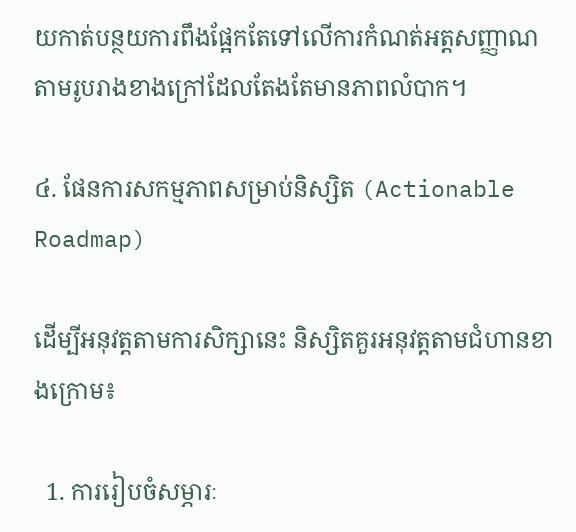យកាត់បន្ថយការពឹងផ្អែកតែទៅលើការកំណត់អត្តសញ្ញាណតាមរូបរាងខាងក្រៅដែលតែងតែមានភាពលំបាក។

៤. ផែនការសកម្មភាពសម្រាប់និស្សិត (Actionable Roadmap)

ដើម្បីអនុវត្តតាមការសិក្សានេះ និស្សិតគួរអនុវត្តតាមជំហានខាងក្រោម៖

  1. ការរៀបចំសម្ភារៈ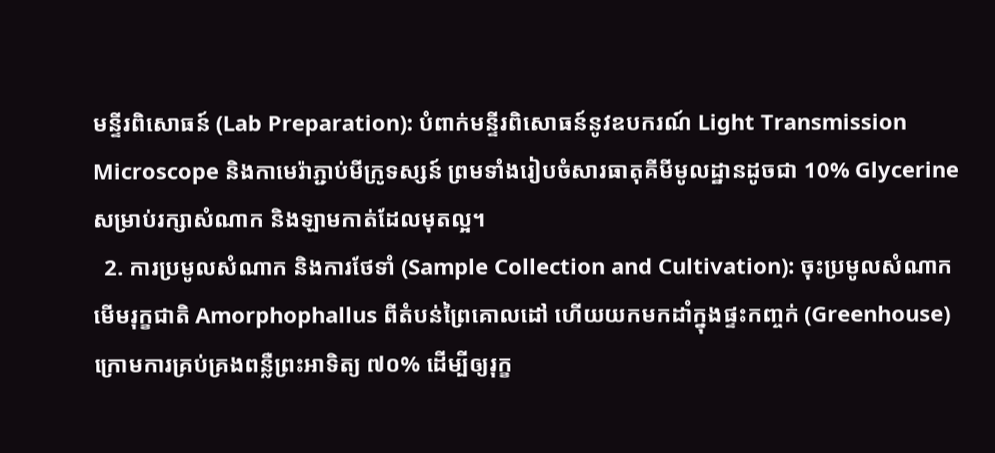មន្ទីរពិសោធន៍ (Lab Preparation): បំពាក់មន្ទីរពិសោធន៍នូវឧបករណ៍ Light Transmission Microscope និងកាមេរ៉ាភ្ជាប់មីក្រូទស្សន៍ ព្រមទាំងរៀបចំសារធាតុគីមីមូលដ្ឋានដូចជា 10% Glycerine សម្រាប់រក្សាសំណាក និងឡាមកាត់ដែលមុតល្អ។
  2. ការប្រមូលសំណាក និងការថែទាំ (Sample Collection and Cultivation): ចុះប្រមូលសំណាកមើមរុក្ខជាតិ Amorphophallus ពីតំបន់ព្រៃគោលដៅ ហើយយកមកដាំក្នុងផ្ទះកញ្ចក់ (Greenhouse) ក្រោមការគ្រប់គ្រងពន្លឺព្រះអាទិត្យ ៧០% ដើម្បីឲ្យរុក្ខ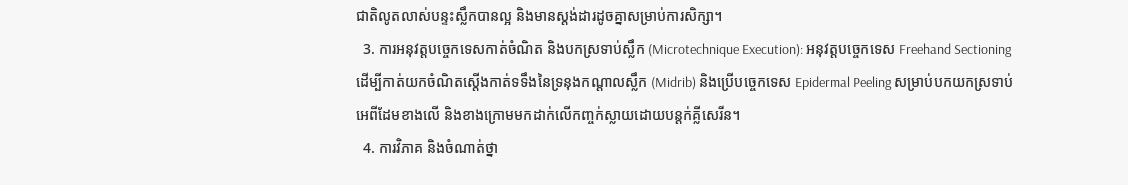ជាតិលូតលាស់បន្ទះស្លឹកបានល្អ និងមានស្តង់ដារដូចគ្នាសម្រាប់ការសិក្សា។
  3. ការអនុវត្តបច្ចេកទេសកាត់ចំណិត និងបកស្រទាប់ស្លឹក (Microtechnique Execution): អនុវត្តបច្ចេកទេស Freehand Sectioning ដើម្បីកាត់យកចំណិតស្តើងកាត់ទទឹងនៃទ្រនុងកណ្តាលស្លឹក (Midrib) និងប្រើបច្ចេកទេស Epidermal Peeling សម្រាប់បកយកស្រទាប់អេពីដែមខាងលើ និងខាងក្រោមមកដាក់លើកញ្ចក់ស្លាយដោយបន្តក់គ្លីសេរីន។
  4. ការវិភាគ និងចំណាត់ថ្នា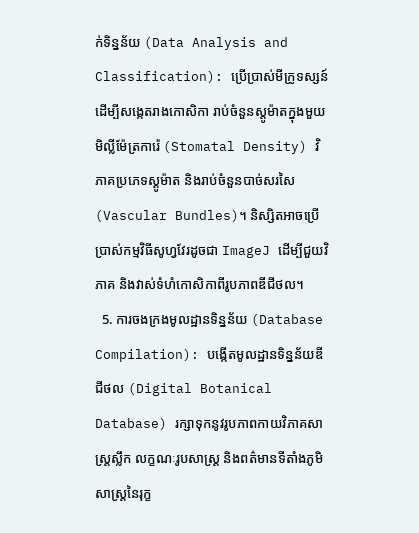ក់ទិន្នន័យ (Data Analysis and Classification): ប្រើប្រាស់មីក្រូទស្សន៍ដើម្បីសង្កេតរាងកោសិកា រាប់ចំនួនស្តូម៉ាតក្នុងមួយមិល្លីម៉ែត្រការ៉េ (Stomatal Density) វិភាគប្រភេទស្តូម៉ាត និងរាប់ចំនួនបាច់សរសៃ (Vascular Bundles)។ និស្សិតអាចប្រើប្រាស់កម្មវិធីសូហ្វវែរដូចជា ImageJ ដើម្បីជួយវិភាគ និងវាស់ទំហំកោសិកាពីរូបភាពឌីជីថល។
  5. ការចងក្រងមូលដ្ឋានទិន្នន័យ (Database Compilation): បង្កើតមូលដ្ឋានទិន្នន័យឌីជីថល (Digital Botanical Database) រក្សាទុកនូវរូបភាពកាយវិភាគសាស្ត្រស្លឹក លក្ខណៈរូបសាស្ត្រ និងពត៌មានទីតាំងភូមិសាស្ត្រនៃរុក្ខ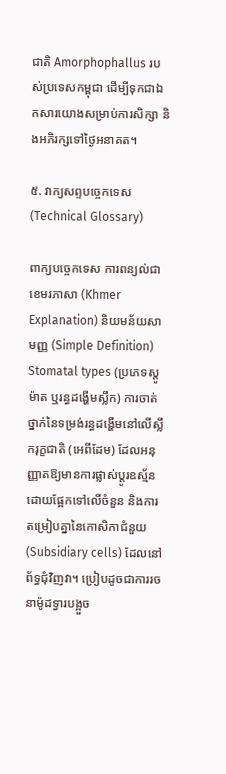ជាតិ Amorphophallus របស់ប្រទេសកម្ពុជា ដើម្បីទុកជាឯកសារយោងសម្រាប់ការសិក្សា និងអភិរក្សទៅថ្ងៃអនាគត។

៥. វាក្យសព្ទបច្ចេកទេស (Technical Glossary)

ពាក្យបច្ចេកទេស ការពន្យល់ជាខេមរភាសា (Khmer Explanation) និយមន័យសាមញ្ញ (Simple Definition)
Stomatal types (ប្រភេទស្តូម៉ាត ឬរន្ធដង្ហើមស្លឹក) ការចាត់ថ្នាក់នៃទម្រង់រន្ធដង្ហើមនៅលើស្លឹករុក្ខជាតិ (អេពីដែម) ដែលអនុញ្ញាតឱ្យមានការផ្លាស់ប្តូរឧស្ម័ន ដោយផ្អែកទៅលើចំនួន និងការតម្រៀបគ្នានៃកោសិកាជំនួយ (Subsidiary cells) ដែលនៅព័ទ្ធជុំវិញវា។ ប្រៀបដូចជាការរចនាម៉ូដទ្វារបង្អួច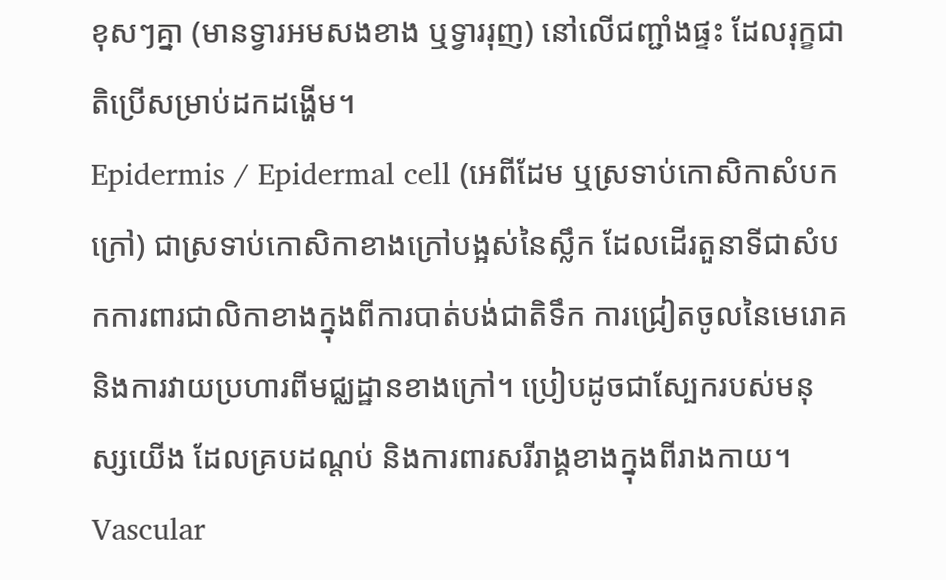ខុសៗគ្នា (មានទ្វារអមសងខាង ឬទ្វាររុញ) នៅលើជញ្ជាំងផ្ទះ ដែលរុក្ខជាតិប្រើសម្រាប់ដកដង្ហើម។
Epidermis / Epidermal cell (អេពីដែម ឬស្រទាប់កោសិកាសំបកក្រៅ) ជាស្រទាប់កោសិកាខាងក្រៅបង្អស់នៃស្លឹក ដែលដើរតួនាទីជាសំបកការពារជាលិកាខាងក្នុងពីការបាត់បង់ជាតិទឹក ការជ្រៀតចូលនៃមេរោគ និងការវាយប្រហារពីមជ្ឈដ្ឋានខាងក្រៅ។ ប្រៀបដូចជាស្បែករបស់មនុស្សយើង ដែលគ្របដណ្តប់ និងការពារសរីរាង្គខាងក្នុងពីរាងកាយ។
Vascular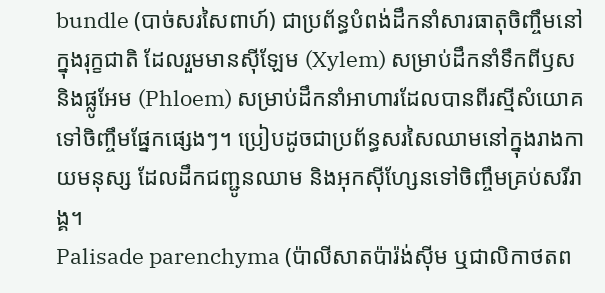bundle (បាច់សរសៃពាហ៍) ជាប្រព័ន្ធបំពង់ដឹកនាំសារធាតុចិញ្ចឹមនៅក្នុងរុក្ខជាតិ ដែលរួមមានស៊ីឡែម (Xylem) សម្រាប់ដឹកនាំទឹកពីឫស និងផ្លូអែម (Phloem) សម្រាប់ដឹកនាំអាហារដែលបានពីរស្មីសំយោគទៅចិញ្ចឹមផ្នែកផ្សេងៗ។ ប្រៀបដូចជាប្រព័ន្ធសរសៃឈាមនៅក្នុងរាងកាយមនុស្ស ដែលដឹកជញ្ជូនឈាម និងអុកស៊ីហ្សែនទៅចិញ្ចឹមគ្រប់សរីរាង្គ។
Palisade parenchyma (ប៉ាលីសាតប៉ារ៉ង់ស៊ីម ឬជាលិកាថតព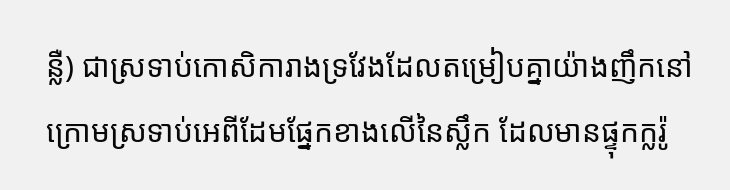ន្លឺ) ជាស្រទាប់កោសិការាងទ្រវែងដែលតម្រៀបគ្នាយ៉ាងញឹកនៅក្រោមស្រទាប់អេពីដែមផ្នែកខាងលើនៃស្លឹក ដែលមានផ្ទុកក្លរ៉ូ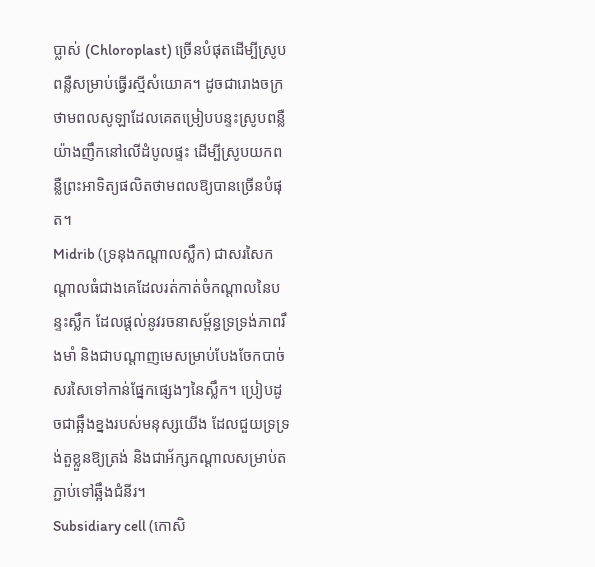ប្លាស់ (Chloroplast) ច្រើនបំផុតដើម្បីស្រូបពន្លឺសម្រាប់ធ្វើរស្មីសំយោគ។ ដូចជារោងចក្រថាមពលសូឡាដែលគេតម្រៀបបន្ទះស្រូបពន្លឺយ៉ាងញឹកនៅលើដំបូលផ្ទះ ដើម្បីស្រូបយកពន្លឺព្រះអាទិត្យផលិតថាមពលឱ្យបានច្រើនបំផុត។
Midrib (ទ្រនុងកណ្តាលស្លឹក) ជាសរសៃកណ្តាលធំជាងគេដែលរត់កាត់ចំកណ្តាលនៃបន្ទះស្លឹក ដែលផ្តល់នូវរចនាសម្ព័ន្ធទ្រទ្រង់ភាពរឹងមាំ និងជាបណ្តាញមេសម្រាប់បែងចែកបាច់សរសៃទៅកាន់ផ្នែកផ្សេងៗនៃស្លឹក។ ប្រៀបដូចជាឆ្អឹងខ្នងរបស់មនុស្សយើង ដែលជួយទ្រទ្រង់តួខ្លួនឱ្យត្រង់ និងជាអ័ក្សកណ្តាលសម្រាប់តភ្ជាប់ទៅឆ្អឹងជំនីរ។
Subsidiary cell (កោសិ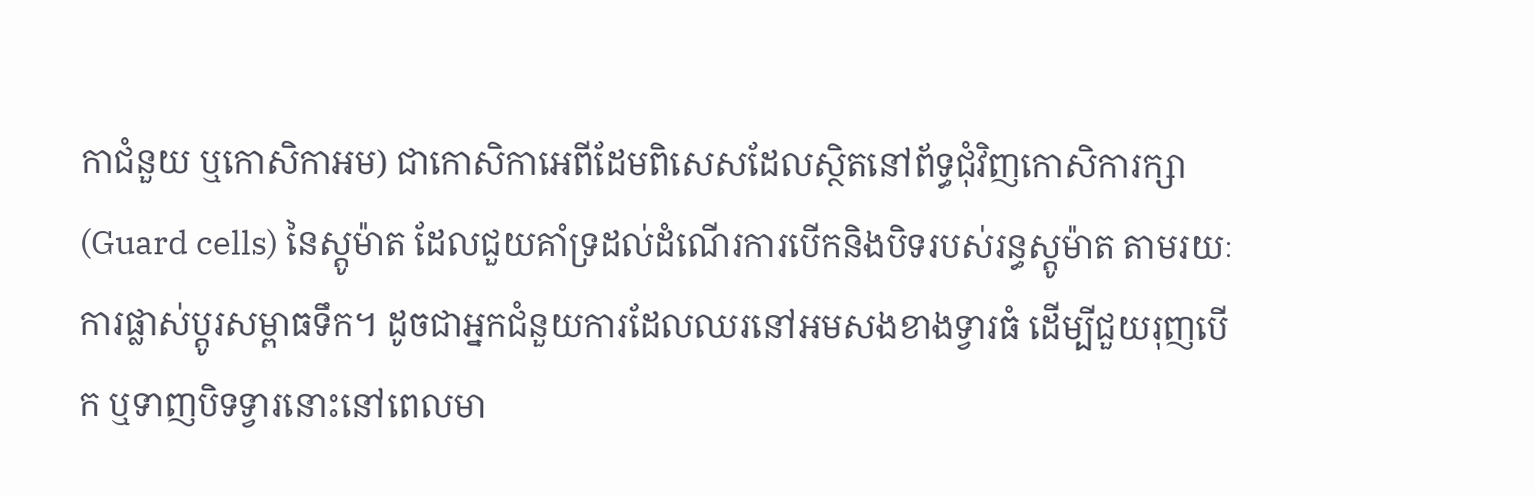កាជំនួយ ឬកោសិកាអម) ជាកោសិកាអេពីដែមពិសេសដែលស្ថិតនៅព័ទ្ធជុំវិញកោសិការក្សា (Guard cells) នៃស្តូម៉ាត ដែលជួយគាំទ្រដល់ដំណើរការបើកនិងបិទរបស់រន្ធស្តូម៉ាត តាមរយៈការផ្លាស់ប្តូរសម្ពាធទឹក។ ដូចជាអ្នកជំនួយការដែលឈរនៅអមសងខាងទ្វារធំ ដើម្បីជួយរុញបើក ឬទាញបិទទ្វារនោះនៅពេលមា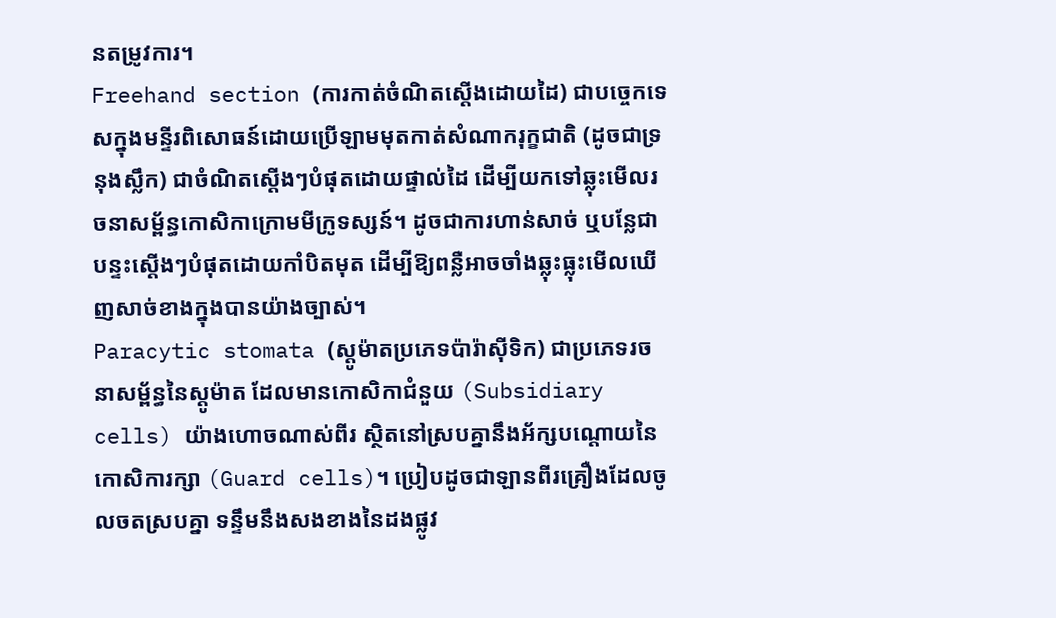នតម្រូវការ។
Freehand section (ការកាត់ចំណិតស្តើងដោយដៃ) ជាបច្ចេកទេសក្នុងមន្ទីរពិសោធន៍ដោយប្រើឡាមមុតកាត់សំណាករុក្ខជាតិ (ដូចជាទ្រនុងស្លឹក) ជាចំណិតស្តើងៗបំផុតដោយផ្ទាល់ដៃ ដើម្បីយកទៅឆ្លុះមើលរចនាសម្ព័ន្ធកោសិកាក្រោមមីក្រូទស្សន៍។ ដូចជាការហាន់សាច់ ឬបន្លែជាបន្ទះស្តើងៗបំផុតដោយកាំបិតមុត ដើម្បីឱ្យពន្លឺអាចចាំងឆ្លុះធ្លុះមើលឃើញសាច់ខាងក្នុងបានយ៉ាងច្បាស់។
Paracytic stomata (ស្តូម៉ាតប្រភេទប៉ារ៉ាស៊ីទិក) ជាប្រភេទរចនាសម្ព័ន្ធនៃស្តូម៉ាត ដែលមានកោសិកាជំនួយ (Subsidiary cells) យ៉ាងហោចណាស់ពីរ ស្ថិតនៅស្របគ្នានឹងអ័ក្សបណ្តោយនៃកោសិការក្សា (Guard cells)។ ប្រៀបដូចជាឡានពីរគ្រឿងដែលចូលចតស្របគ្នា ទន្ទឹមនឹងសងខាងនៃដងផ្លូវ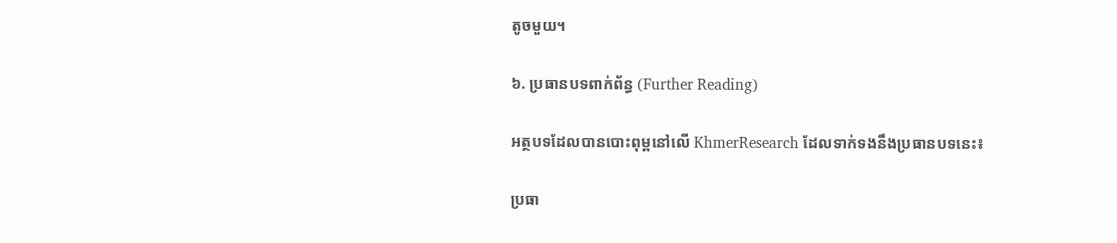តូចមួយ។

៦. ប្រធានបទពាក់ព័ន្ធ (Further Reading)

អត្ថបទដែលបានបោះពុម្ពនៅលើ KhmerResearch ដែលទាក់ទងនឹងប្រធានបទនេះ៖

ប្រធា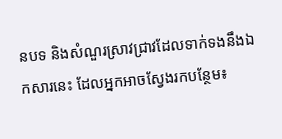នបទ និងសំណួរស្រាវជ្រាវដែលទាក់ទងនឹងឯកសារនេះ ដែលអ្នកអាចស្វែងរកបន្ថែម៖